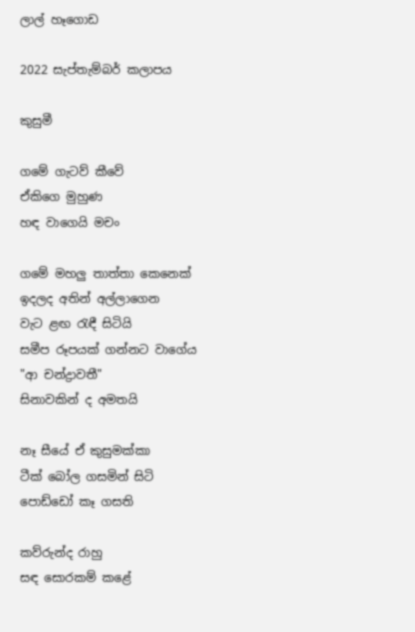ලාල් හෑගොඩ

2022 සැප්තැම්බර් කලාපය

කුසුමී

ගමේ ගැටව් කීවේ
ඒකිගෙ මුහුණ
හඳ වාගෙයි මචං

ගමේ මහලු තාත්තා කෙනෙක්
ඉදලද අතින් අල්ලාගෙන
වැට ළඟ රැඳී සිටියි
සමීප රූපයක් ගන්නට වාගේය
"ආ චන්ද්‍රාවතී"
සිනාවකින් ද අමතයි

නෑ සීයේ ඒ කුසුමක්කා
ටීක් බෝල ගසමින් සිටි
පොඩ්ඩෝ කෑ ගසති

කව්රුන්ද රාහු
සඳ සොරකම් කළේ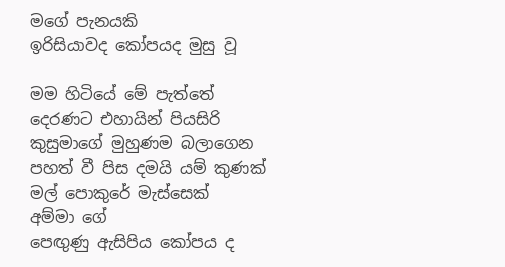මගේ පැනයකි
ඉරිසියාවද කෝපයද මුසු වූ

මම හිටියේ මේ පැත්තේ
දෙරණට එහායින් පියසිරි
කුසුමාගේ මුහුණම බලාගෙන
පහත් වී පිස දමයි යම් කුණක්
මල් පොකුරේ මැස්සෙක්
අම්මා ගේ
පෙඟුණු ඇසිපිය කෝපය ද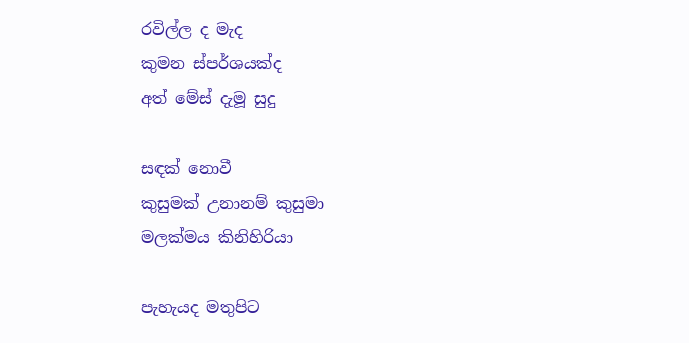රවිල්ල ද මැද
කුමන ස්පර්ශයක්ද
අත් මේස් දැමූ සුදු

සඳක් නොවී
කුසුමක් උනානම් කුසුමා
මලක්මය කිනිහිරියා

පැහැයද මතුපිට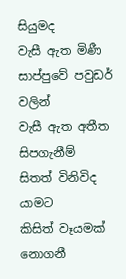සියුමද
වැසී ඇත මිණී සාප්පුවේ පවුඩර් වලින්
වැසී ඇත අතීත සිපගැනීම්
සිතත් විනිවිද යාමට
කිසිත් වෑයමක් නොගනී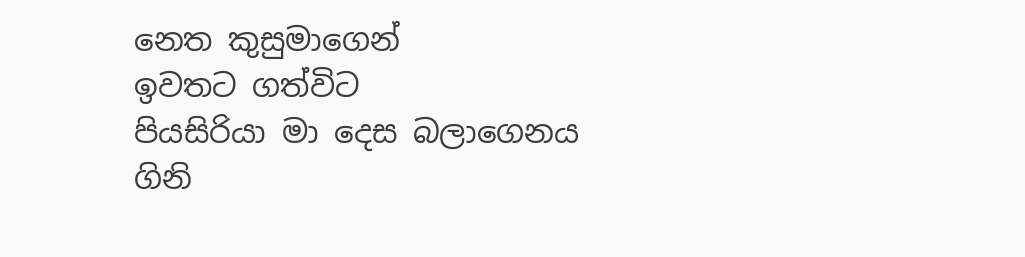නෙත කුසුමාගෙන්
ඉවතට ගත්විට
පියසිරියා මා දෙස බලාගෙනය
ගිනි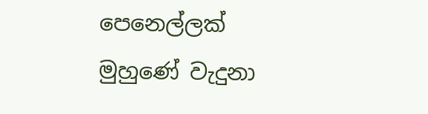පෙනෙල්ලක් මුහුණේ වැදුනා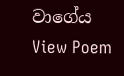වාගේය
View Poem